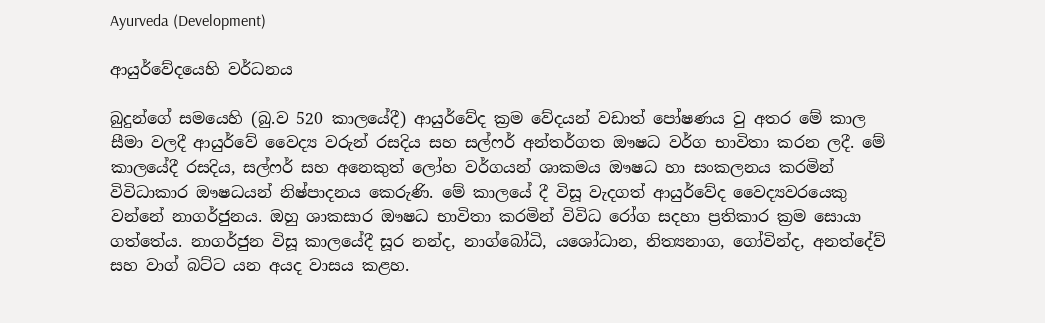Ayurveda (Development)

ආයුර්වේදයෙහි වර්ධනය

බුදුන්ගේ සමයෙහි (බු.ව 520 කාලයේදී) ආයුර්වේද ක්‍රම වේදයන් වඩාත් පෝෂණය වු අතර මේ කාල සීමා වලදී ආයුර්වේ වෛද්‍ය වරුන් රසදිය සහ සල්ෆර් අන්තර්ගත ඖෂධ වර්ග භාවිතා කරන ලදී. මේ කාලයේදී රසදිය, සල්ෆර් සහ අනෙකුත් ලෝහ වර්ගයන් ශාකමය ඖෂධ හා සංකලනය කරමින් විවිධාකාර ඖෂධයන් නිෂ්පාදනය කෙරුණි. මේ කාලයේ දී විසූ වැදගත් ආයුර්වේද වෛද්‍යවරයෙකු වන්නේ නාගර්ජුනය. ඔහු ශාකසාර ඖෂධ භාවිතා කරමින් විවිධ රෝග සදහා ප්‍රතිකාර ක්‍රම සොයා ගත්තේය. නාගර්ජුන විසූ කාලයේදී සූර නන්ද, නාග්බෝධි, යශෝධාන, නිත්‍යනාග, ගෝවින්ද, අනත්දේව් සහ වාග් බට්ට යන අයද වාසය කළහ.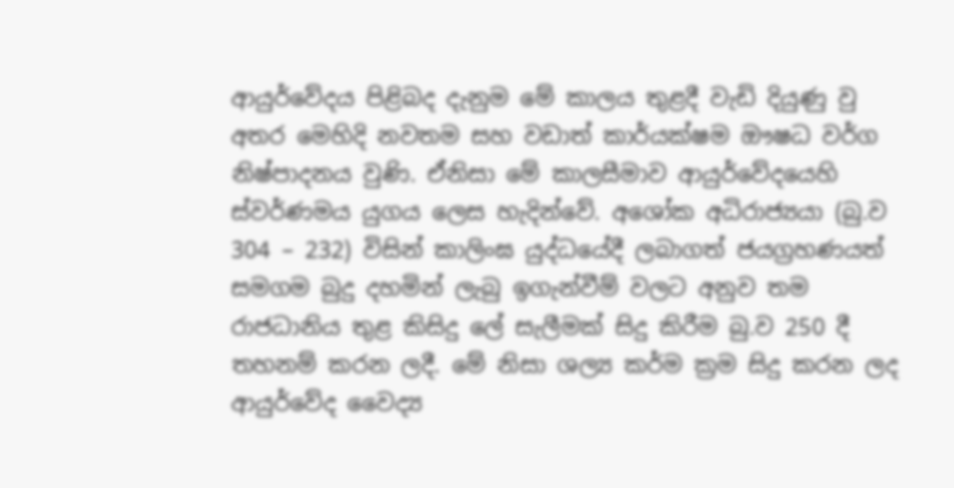ආයුර්වේදය පිළිබද දැනුම මේ කාලය තුළදී වැඩි දියුණු වු අතර මෙහිදි නවතම සහ වඩාත් කාර්යක්ෂම ඖෂධ වර්ග නිෂ්පාදනය වුණි. ඒනිසා මේ කාලසීමාව ආයුර්වේදයෙහි ස්වර්ණමය යුගය ලෙස හැදින්වේ. අශෝක අධිරාජ්‍යය‍ා (බු.ව 304 – 232) විසින් කාලිංඝ යුද්ධයේදී ලබාගත් ජයග්‍රහණයත් සමගම බුදු දහමින් ලැබු ඉගැන්වීම් වලට අනුව තම රාජධානිය තුළ කිසිදු ලේ සැලීමක් සිදු කිරීම බු.ව 250 දී තහනම් කරන ලදී. මේ නිසා ශල්‍ය කර්ම ක්‍රම සිදු කරන ලද ආයුර්වේද වෛද්‍ය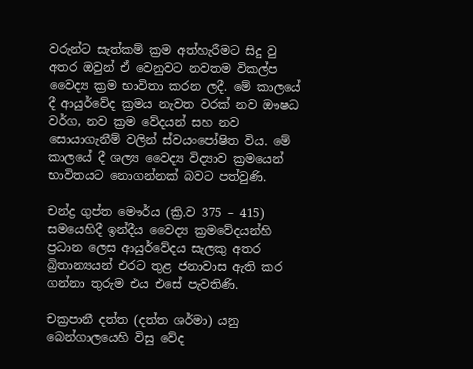වරුන්ට සැත්කම් ක්‍රම අත්හැරීමට සිදු වු අතර ඔවුන් ඒ වෙනුවට නවතම විකල්ප වෛද්‍ය ක්‍රම භාවිතා කරන ලදී. මේ කාලයේ දී ආයුර්වේද ක්‍රමය නැවත වරක් නව ඖෂධ වර්ග, නව ක්‍රම වේදයන් සහ නව සොයාගැනීම් වලින් ස්වයංපෝෂිත විය. මේ කාලයේ දී ශල්‍ය වෛද්‍ය විද්‍යාව ක්‍රමයෙන් භාවිතයට නොගන්නක් බවට පත්වුණි.

චන්ද්‍ර ගුප්ත මෞර්ය (ක්‍රි.ව 375 – 415) සමයෙහිදී ඉන්දීය වෛද්‍ය ක්‍රමවේදයන්හි ප්‍රධාන ලෙස ආයුර්වේදය සැලකු අතර බ්‍රිතාන්‍යයන් එරට තුළ ජනාවාස ඇති කර ගන්නා තුරුම එය එසේ පැවතිණි.

චක්‍රපානී දත්ත (දත්ත ශර්මා) යනු බෙන්ගාලයෙහි විසු වේද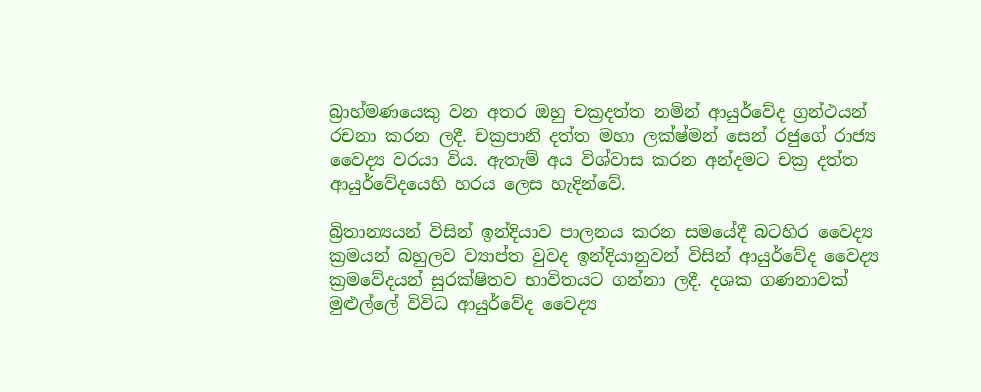බ්‍රාහ්මණයෙකු වන අතර ඔහු චක්‍රදත්ත නමින් ආයුර්වේද ග්‍රන්ථයන් රචනා කරන ලදී. චක්‍රපානි දත්ත මහා ලක්ෂ්මන් සෙන් රජුගේ රාජ්‍ය වෛද්‍ය වරයා විය. ඇතැම් අය විශ්වාස කරන අන්දමට චක්‍ර දත්ත ආයුර්වේදයෙහි හරය ලෙස හැදින්වේ.

බ්‍රිතාන්‍යයන් විසින් ඉන්දියාව පාලනය කරන සමයේදී බටහිර වෛද්‍ය ක්‍රමයන් බහුලව ව්‍යාප්ත වුවද ඉන්දියානුවන් විසින් ආයුර්වේද වෛද්‍ය ක්‍රමවේදයන් සුරක්ෂිතව භාවිතයට ගන්නා ලදී. දශක ගණනාවක් මුළුල්‍ලේ විවිධ ආයුර්වේද වෛද්‍ය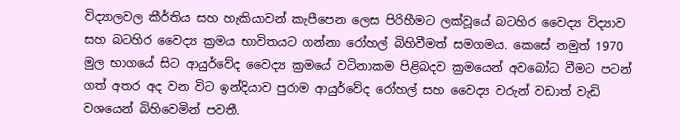විද්‍යාලවල කීර්තිය සහ හැකියාවන් කැපීපෙන ලෙස පිරිහීමට ලක්වූයේ බටහිර වෛද්‍ය විද්‍යාව සහ බටහිර වෛද්‍ය ක්‍රමය භාවිතයට ගන්නා රෝහල් බිහිවීමත් සමගමය. කෙසේ නමුත් 1970 මුල භාගයේ සිට ආයුර්වේද වෛද්‍ය ක්‍රමයේ වටිනා‍කම පිළිබදව ක්‍රමයෙන් අවබෝධ වීමට පටන් ගත් අතර අද වන විට ඉන්දියාව පුරාම ආයුර්වේද රෝහල් සහ වෛද්‍ය වරුන් වඩාත් වැඩි වශයෙන් බිහිවෙමින් පවතී.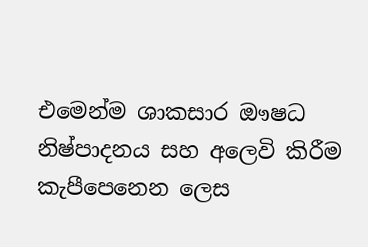එමෙන්ම ශාකසාර ඖෂධ නිෂ්පාදනය සහ අලෙවි කිරීම කැපීපෙනෙන ලෙස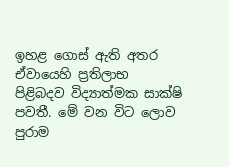ඉහළ ගොස් ඇති අතර ඒවායෙහි ප්‍රතිලාභ පිළිබදව විද්‍යාත්මක සාක්ෂි පවතී. මේ වන විට ලොව පුරාම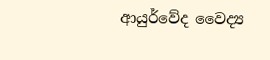ආයුර්වේද වෛද්‍ය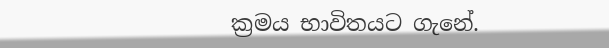ක්‍රමය භාවිතයට ගැනේ.